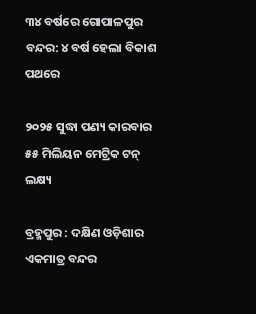୩୪ ବର୍ଷରେ ଗୋପାଳପୁର ବନ୍ଦର: ୪ ବର୍ଷ ହେଲା ବିକାଶ ପଥରେ

୨୦୨୫ ସୁଦ୍ଧା‌ ପଣ୍ୟ କାରବାର ୫୫ ମିଲିୟନ ମେଟ୍ରିକ ଟନ୍‌ ଲକ୍ଷ୍ୟ

ବ୍ରହ୍ମପୁର : ଦକ୍ଷିଣ ଓଡ଼ିଶାର ଏକମାତ୍ର ବନ୍ଦର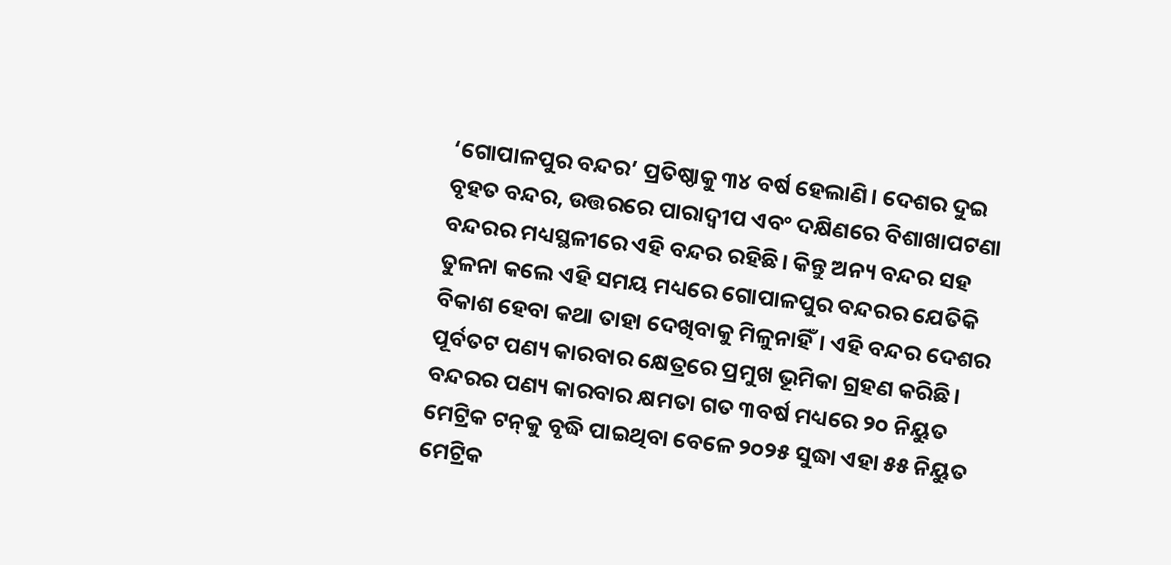‘ଗୋପାଳପୁର ବନ୍ଦର’ ପ୍ରତିଷ୍ଠାକୁ ୩୪ ବର୍ଷ ହେଲାଣି। ଦେଶର ଦୁଇ ବୃହତ ବନ୍ଦର, ଉତ୍ତରରେ ପାରାଦ୍ବୀପ ଏବଂ ଦକ୍ଷିଣରେ ବିଶାଖାପଟଣା ବନ୍ଦରର ମଧ୍ୟସ୍ଥଳୀରେ ଏହି ବନ୍ଦର ରହିଛି। କିନ୍ତୁ ଅନ୍ୟ ବନ୍ଦର ସହ ତୁଳନା କଲେ ଏହି ସମୟ ମଧ୍ୟରେ ଗୋପାଳପୁର ବନ୍ଦରର ଯେତିକି ବିକାଶ ହେବା କଥା ତାହା ଦେଖିବାକୁ ମିଳୁନାହିଁ। ଏହି ବନ୍ଦର ଦେଶର ପୂର୍ବତଟ ପଣ୍ୟ କାରବାର କ୍ଷେତ୍ରରେ ପ୍ରମୁଖ ଭୂମିକା ଗ୍ରହଣ କରିଛି। ବନ୍ଦରର ପଣ୍ୟ କାରବାର କ୍ଷମତା ଗତ ୩ବର୍ଷ ମଧ୍ୟରେ ୨୦ ନିୟୁତ ମେଟ୍ରିକ ଟନ୍‌କୁ ବୃଦ୍ଧି ପାଇଥିବା ବେଳେ ୨୦୨୫ ସୁଦ୍ଧା ଏହା ୫୫ ନିୟୁତ ମେଟ୍ରିକ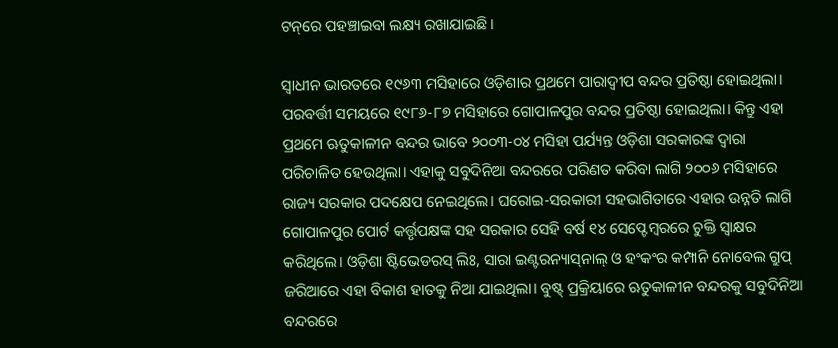ଟନ୍‌ରେ ପହଞ୍ଚାଇବା ଲକ୍ଷ୍ୟ ରଖାଯାଇଛି।

ସ୍ବାଧୀନ ଭାରତରେ ୧୯୬୩ ମସିହାରେ ଓଡ଼ିଶାର ପ୍ରଥମେ ପାରାଦ୍ବୀପ ବନ୍ଦର ପ୍ରତିଷ୍ଠା ହୋଇଥିଲା। ପରବର୍ତ୍ତୀ ସମୟରେ ୧୯୮୬-୮୭ ମସିହାରେ ଗୋପାଳପୁର ବନ୍ଦର ପ୍ରତିଷ୍ଠା ହୋଇଥିଲା। କିନ୍ତୁ ଏହା ପ୍ରଥମେ ଋତୁକାଳୀନ ବନ୍ଦର ଭାବେ ୨୦୦୩-୦୪ ମସିହା ପର୍ଯ୍ୟନ୍ତ ଓଡ଼ିଶା ସରକାରଙ୍କ ଦ୍ବାରା ପରିଚାଳିତ ହେଉଥିଲା। ଏହାକୁ ସବୁଦିନିଆ ବନ୍ଦରରେ ପରିଣତ କରିବା ଲାଗି ୨୦୦୬ ମସିହାରେ ରାଜ୍ୟ ସରକାର ପଦକ୍ଷେପ ନେଇଥିଲେ। ଘରୋଇ-ସରକାରୀ ସହଭାଗିତାରେ ଏହାର ଉନ୍ନତି ଲାଗି ଗୋପାଳପୁର ପୋର୍ଟ କର୍ତ୍ତୃପକ୍ଷଙ୍କ ସହ ସରକାର ‌ସେହି ବର୍ଷ ୧୪ ସେପ୍ଟେମ୍ବରରେ ଚୁକ୍ତି ସ୍ବାକ୍ଷର କରିଥିଲେ। ଓଡ଼ିଶା ଷ୍ଟିଭେଡରସ୍‌ ଲିଃ, ସାରା ଇଣ୍ଟରନ୍ୟାସ୍‌ନାଲ୍‌ ଓ ହଂକଂର କମ୍ପାନି ନୋବେଲ ଗ୍ରୁପ୍‌ ଜରିଆରେ ଏହା ବିକାଶ ହାତକୁ ନିଆ ଯାଇଥିଲା। ବୁଷ୍ଟ୍‌ ପ୍ରକ୍ରିୟାରେ ଋତୁକାଳୀନ ବନ୍ଦରକୁ ସବୁଦିନିଆ ବନ୍ଦରରେ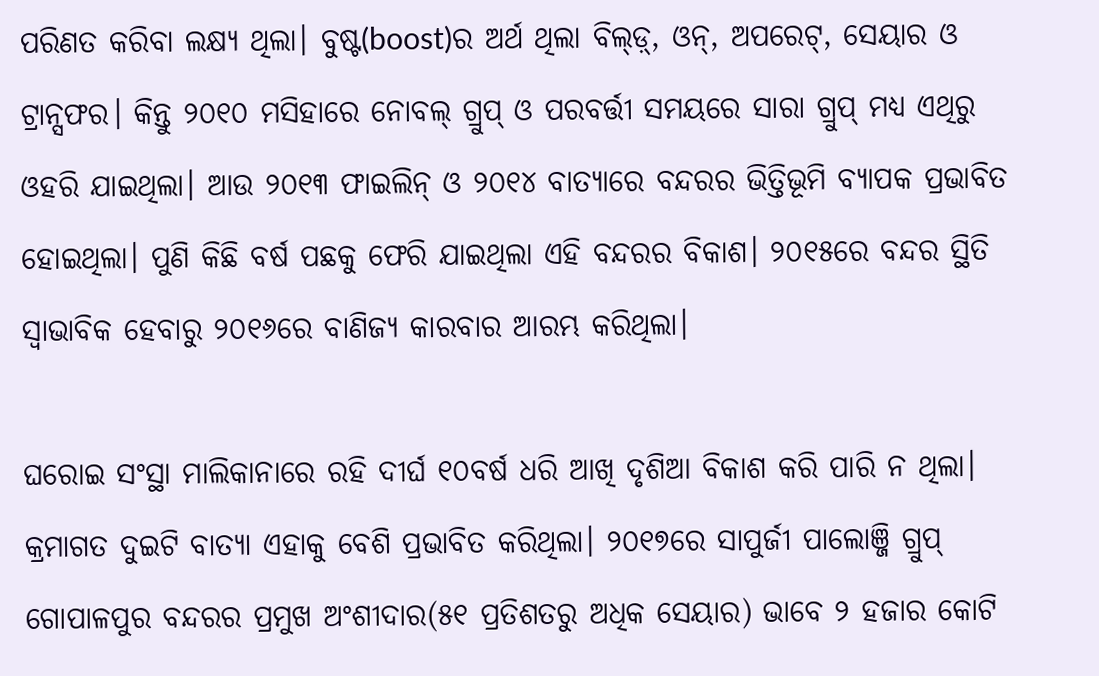ପରିଣତ କରିବା ଲକ୍ଷ୍ୟ ଥିଲା। ବୁଷ୍ଟ(boost)ର ଅର୍ଥ ଥିଲା ବିଲ୍ଡ଼୍‌, ଓନ୍‌, ଅପରେଟ୍‌, ସେୟାର ଓ ଟ୍ରାନ୍ସଫର। କିନ୍ତୁ ୨୦୧୦ ମସିହାରେ ନୋବଲ୍‌ ଗ୍ରୁପ୍‌ ଓ ପରବର୍ତ୍ତୀ ସମୟରେ ସାରା ଗ୍ରୁପ୍‌ ମଧ୍ୟ ଏଥିରୁ ଓହରି ଯାଇଥିଲା। ଆଉ ୨୦୧୩ ଫାଇଲିନ୍‌ ଓ ୨୦୧୪ ବାତ୍ୟାରେ ବନ୍ଦରର ଭିତ୍ତିଭୂମି ବ୍ୟାପକ ପ୍ରଭାବିତ ହୋଇଥିଲା। ପୁଣି କିଛି ବର୍ଷ ପଛକୁ ଫେରି ଯାଇଥିଲା ଏହି ବନ୍ଦରର ବିକାଶ। ୨୦୧୫ରେ ବନ୍ଦର ସ୍ଥିତି ସ୍ବାଭାବିକ ହେବାରୁ ୨୦୧୬ରେ ବାଣିଜ୍ୟ କାରବାର ଆରମ୍ଭ କରିଥିଲା।

ଘରୋଇ ସଂସ୍ଥା ମାଲିକାନାରେ ରହି ଦୀର୍ଘ ୧୦ବର୍ଷ ଧରି ଆଖି ଦୃଶିଆ ବିକାଶ କରି ପାରି ନ ଥିଲା। କ୍ରମାଗତ ଦୁଇଟି ବାତ୍ୟା ଏହାକୁ ବେଶି ପ୍ରଭାବିତ କରିଥିଲା। ୨୦୧୭ରେ ସାପୁର୍ଜୀ ପାଲୋଞ୍ଜି ଗ୍ରୁପ୍ ଗୋପାଳପୁର ବନ୍ଦରର ପ୍ରମୁଖ ଅଂଶୀଦାର(୫୧ ପ୍ରତିଶତରୁ ଅଧିକ ସେୟାର) ଭାବେ ୨ ହଜାର କୋଟି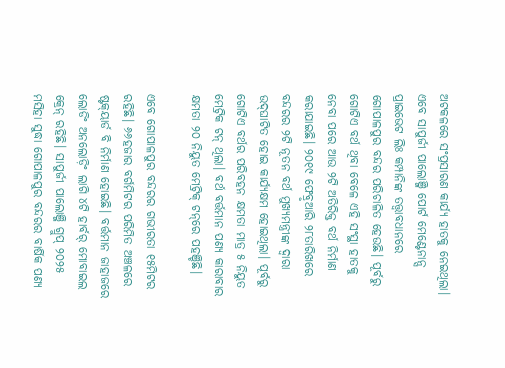ଅଟକଳ‌ରେ ସଂପ୍ରସାରଣ କାର୍ଯ୍ୟ ହାତକୁ ନେଇଥିଲା। ଏବେ ସାପୁର୍ଜୀ ପାଲୋଞ୍ଜି ‌ପୋର୍ଟ ମେଣ୍ଟେନାନ୍ସ ପ୍ରାଇଭେଟ ଲିଃ କମ୍ପାନିଙ୍କ ତତ୍ତ୍ବାବଧାନରେ ଗୋପାଳପୁର ବନ୍ଦର ପରିଚାଳିତ ହେଉଛି। ପୂର୍ବରୁ ଗୋଟିଏ ବର୍ଥ ଥିବା ବେଳେ ଏହି ସଂସ୍ଥା ହାତକୁ ନେବା ପରେ ଆଉ ୨ଟି ଅତିରିକ୍ତ ବର୍ଥ ନିର୍ମାଣ କରାଯାଇଛି। ୨୦୧୯ ଫେବ୍ରୃଆରି ୨୮ତାରିଖରେ ବନ୍ଦରର ୨ଟି ନୂତନ ବର୍ଥ ମୁଖ୍ୟମନ୍ତ୍ରୀଙ୍କ ଦ୍ବାରା ଉଦ୍‌ଘାଟିତ ହୋଇ କାର୍ଯ୍ୟକ୍ଷମ ହୋଇଥିଲା। ପୂର୍ବରୁ ଗୋଟିଏ ବର୍ଥର ପରିବହନ କ୍ଷମତା ମାତ୍ର ୫ ନିୟୁତ ମେଟ୍ରିକ ଟନ୍ ଥିଲା। ବର୍ଥ ବର୍ତ୍ତମାନ ପଣ୍ୟ କାରାବାର କ୍ଷମତା ୨୦ ନିୟୁତ ମେଟ୍ରିକ୍‌ ଟନ୍‌ରେ ପହଞ୍ଚିଛି।

ଏବେ ଗୋପାଳପୁର ବନ୍ଦରର ଗଭୀରତା ୧୫ମିଟର ରହିଛି। ୬୬ହଜାର ବର୍ଗମିଟର ପରିମିତ ଅଞ୍ଚଳରେ ଷ୍ଟକ୍‌ୟାର୍ଡ ବି ନିର୍ମାଣ ହୋଇଛି। ବର୍ତ୍ତମାନ ଜାହାଜରେ ଲୋଡିଂ ଅନଲୋଡ଼ିଂ ଲାଗି ୪ଟି ହାର୍ବର୍‌ ମୋବାଇଲ କ୍ରେନ୍‌ ରହିଛି। ସାପୁର୍ଜୀ ପାଲୋଞ୍ଜି ଗ୍ରୁପ୍ ୨୦୨୫ ମସିହା ସୁଦ୍ଧା ଗୋପାଳପୁର ବନ୍ଦରର ବାର୍ଷିକ ପଣ୍ୟ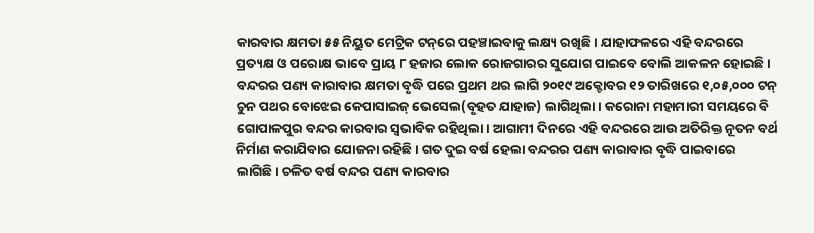କାରବାର କ୍ଷମତା ୫୫ ନିୟୁତ ମେଟ୍ରିକ ଟନ୍‌ରେ ପହଞ୍ଚାଇବାକୁ ଲକ୍ଷ୍ୟ ରଖିଛି। ଯାହାଫଳରେ ଏହି ବନ୍ଦରରେ ପ୍ରତ୍ୟକ୍ଷ ଓ ପରୋକ୍ଷ ଭାବେ ପ୍ରାୟ ୮ ହଜାର ଲୋକ ରୋଜଗାରର ସୁଯୋଗ ପାଇବେ ବୋଲି ଆକଳନ ହୋଇଛି। ବନ୍ଦରର ପଣ୍ୟ କାରାବାର କ୍ଷମତା ବୃଦ୍ଧି ପରେ ପ୍ରଥମ ଥର ଲାଗି ୨୦୧୯ ଅକ୍ଟୋବର ୧୨ ତାରିଖରେ ୧,୦୫,୦୦୦ ଟନ୍‌ ଚୁନ ପଥର ବୋଝେଇ କେପାସାଇଜ୍‌ ଭେସେଲ(ବୃହତ ଯାହାଜ) ଲାଗିଥିଲା। କରୋନା ମହାମାରୀ ସମୟରେ ବି ଗୋପାଳପୁର ବନ୍ଦର କାରବାର ସ୍ବଭାବିକ ରହିଥିଲା। ଆଗାମୀ ଦିନରେ ଏହି ବନ୍ଦରରେ ଆଉ ଅତିରିକ୍ତ ନୂତନ ବର୍ଥ ନିର୍ମାଣ କରାଯିବାର ଯୋଜନା ରହିଛି। ଗତ ଦୁଇ ବର୍ଷ ହେଲା ବନ୍ଦରର ପଣ୍ୟ କାରାବାର ବୃଦ୍ଧି ପାଇବାରେ ଲାଗିଛି। ଚଳିତ ବର୍ଷ ବନ୍ଦର ପଣ୍ୟ କାରବାର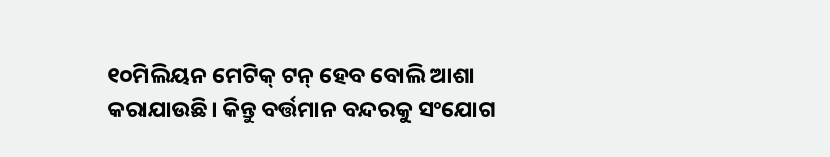୧୦ମିଲିୟନ ମେଟିକ୍ ଟନ୍‌ ହେବ ବୋଲି ଆଶା କରାଯାଉଛି। କିନ୍ତୁ ବର୍ତ୍ତମାନ ବନ୍ଦରକୁ ସଂଯୋଗ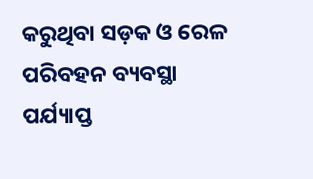କରୁଥିବା ସଡ଼କ ଓ ରେଳ ପରିବହନ ବ୍ୟବସ୍ଥା ପର୍ଯ୍ୟାପ୍ତ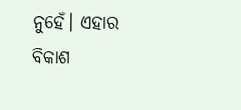ନୁହେଁ। ଏହାର ବିକାଶ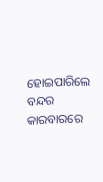ହୋଇପାରିଲେ ବନ୍ଦର କାରବାରରେ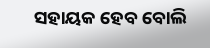ସହାୟକ ହେବ ବୋଲି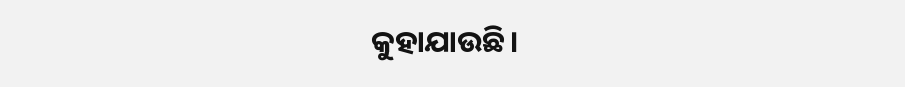କୁହାଯାଉଛି।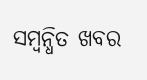ସମ୍ବନ୍ଧିତ ଖବର